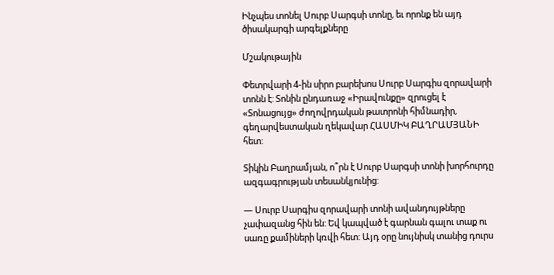Ինչպես տոնել Սուրբ Սարգսի տոնը, եւ որոնք են այդ ծիսակարգի արգելքները

Մշակութային

Փետրվարի 4-ին սիրո բարեխոս Սուրբ Սարգիս զորավարի տոնն է: Տոնին ընդառաջ «Իրավունքը» զրուցել է «Տոնացույց» ժողովրդական թատրոնի հիմնադիր, գեղարվեստական ղեկավար ՀԱՍՄԻԿ ԲԱՂՐԱՄՅԱՆԻ հետ:

Տիկին Բաղրամյան, ո՞րն է Սուրբ Սարգսի տոնի խորհուրդը ազգագրության տեսանկյունից:

— Սուրբ Սարգիս զորավարի տոնի ավանդույթները չափազանց հին են: Եվ կապված է գարնան գալու տաք ու սառը քամիների կռվի հետ: Այդ օրը նույնիսկ տանից դուրս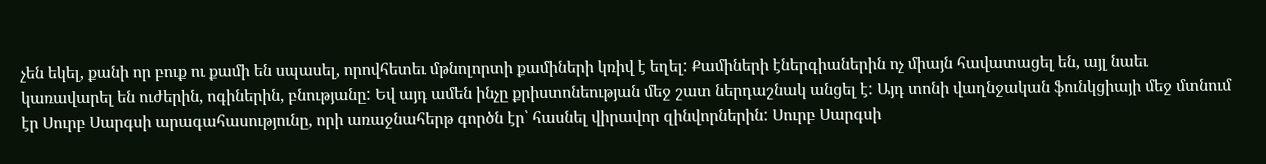չեն եկել, քանի որ բուք ու քամի են սպասել, որովհետեւ մթնոլորտի քամիների կռիվ է եղել: Քամիների էներգիաներին ոչ միայն հավատացել են, այլ նաեւ կառավարել են ուժերին, ոգիներին, բնությանը: Եվ այդ ամեն ինչը քրիստոնեության մեջ շատ ներդաշնակ անցել է: Այդ տոնի վաղնջական ֆունկցիայի մեջ մտնում էր Սուրբ Սարգսի արագահասությունը, որի առաջնահերթ գործն էր՝ հասնել վիրավոր զինվորներին: Սուրբ Սարգսի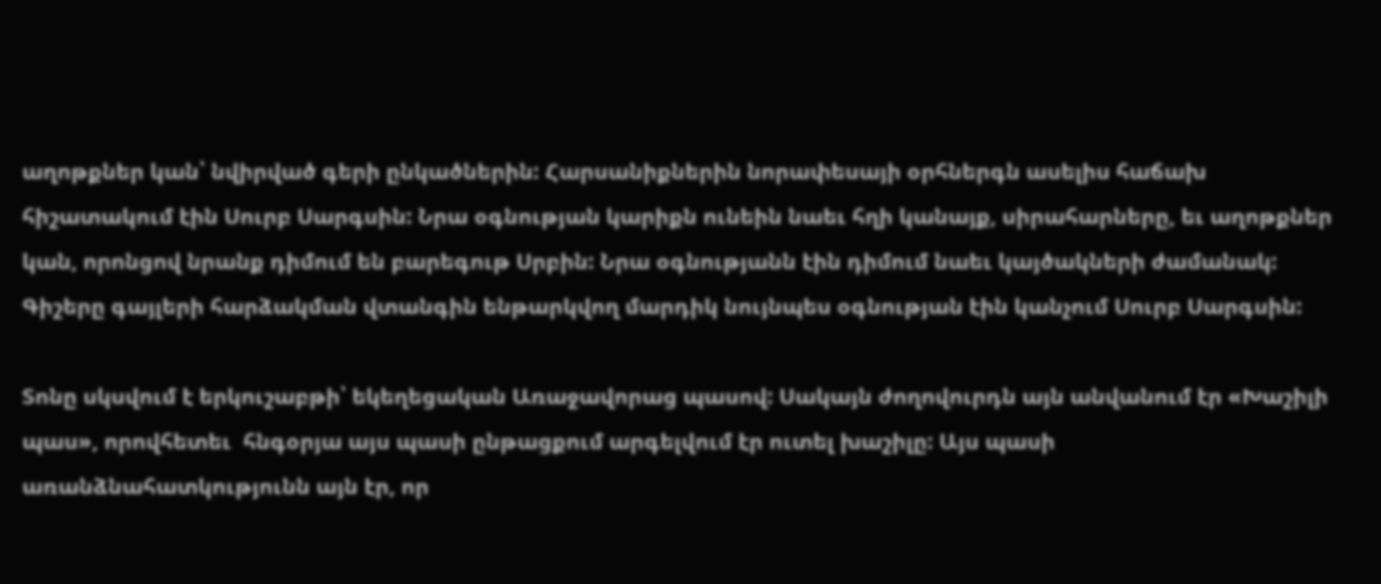աղոթքներ կան՝ նվիրված գերի ընկածներին: Հարսանիքներին նորափեսայի օրհներգն ասելիս հաճախ հիշատակում էին Սուրբ Սարգսին: Նրա օգնության կարիքն ունեին նաեւ հղի կանայք, սիրահարները, եւ աղոթքներ կան, որոնցով նրանք դիմում են բարեգութ Սրբին: Նրա օգնությանն էին դիմում նաեւ կայծակների ժամանակ: Գիշերը գայլերի հարձակման վտանգին ենթարկվող մարդիկ նույնպես օգնության էին կանչում Սուրբ Սարգսին:

Տոնը սկսվում է երկուշաբթի՝ եկեղեցական Առաջավորաց պասով: Սակայն ժողովուրդն այն անվանում էր «Խաշիլի պաս», որովհետեւ  հնգօրյա այս պասի ընթացքում արգելվում էր ուտել խաշիլը: Այս պասի առանձնահատկությունն այն էր, որ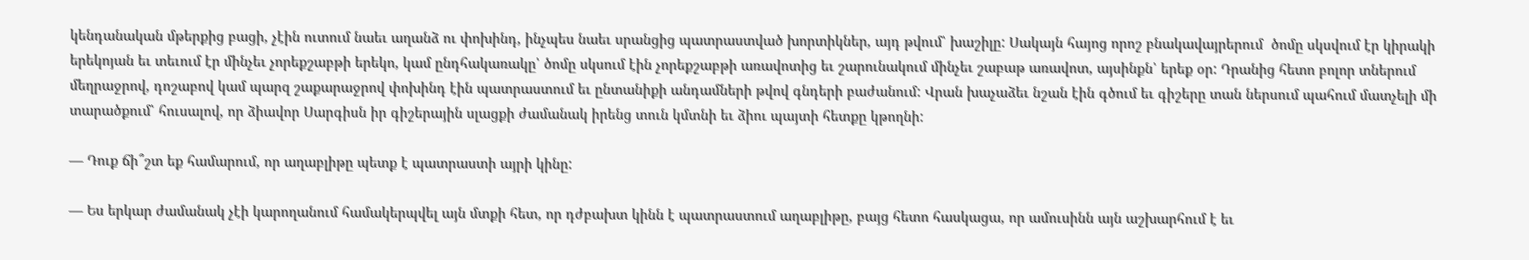կենդանական մթերքից բացի, չէին ուտում նաեւ աղանձ ու փոխինդ, ինչպես նաեւ սրանցից պատրաստված խորտիկներ, այդ թվում՝ խաշիլը: Սակայն հայոց որոշ բնակավայրերում  ծոմը սկսվում էր կիրակի երեկոյան եւ տեւում էր մինչեւ չորեքշաբթի երեկո, կամ ընդհակառակը՝ ծոմը սկսում էին չորեքշաբթի առավոտից եւ շարունակում մինչեւ շաբաթ առավոտ, այսինքն՝ երեք օր: Դրանից հետո բոլոր տներում մեղրաջրով, դոշաբով կամ պարզ շաքարաջրով փոխինդ էին պատրաստում եւ ընտանիքի անդամների թվով գնդերի բաժանում: Վրան խաչաձեւ նշան էին գծում եւ գիշերը տան ներսում պահում մատչելի մի տարածքում՝ հուսալով, որ ձիավոր Սարգիսն իր գիշերային սլացքի ժամանակ իրենց տուն կմտնի եւ ձիու պայտի հետքը կթողնի:

— Դուք ճի՞շտ եք համարում, որ աղաբլիթը պետք է պատրաստի այրի կինը:

— Ես երկար ժամանակ չէի կարողանում համակերպվել այն մտքի հետ, որ դժբախտ կինն է պատրաստում աղաբլիթը, բայց հետո հասկացա, որ ամուսինն այն աշխարհում է եւ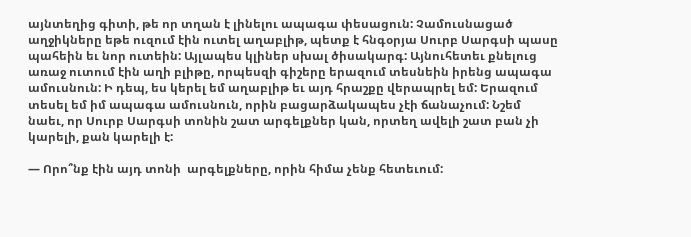այնտեղից գիտի, թե որ տղան է լինելու ապագա փեսացուն: Չամուսնացած աղջիկները եթե ուզում էին ուտել աղաբլիթ, պետք է հնգօրյա Սուրբ Սարգսի պասը պահեին եւ նոր ուտեին: Այլապես կլիներ սխալ ծիսակարգ: Այնուհետեւ քնելուց առաջ ուտում էին աղի բլիթը, որպեսզի գիշերը երազում տեսնեին իրենց ապագա ամուսնուն: Ի դեպ, ես կերել եմ աղաբլիթ եւ այդ հրաշքը վերապրել եմ: Երազում տեսել եմ իմ ապագա ամուսնուն, որին բացարձակապես չէի ճանաչում: Նշեմ նաեւ, որ Սուրբ Սարգսի տոնին շատ արգելքներ կան, որտեղ ավելի շատ բան չի կարելի, քան կարելի է:

— Որո՞նք էին այդ տոնի  արգելքները, որին հիմա չենք հետեւում: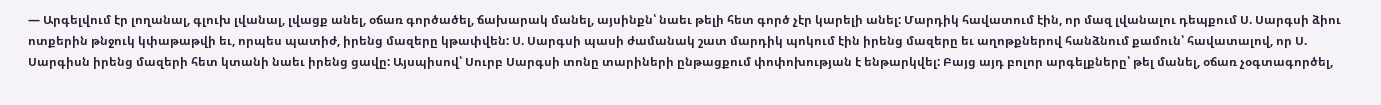— Արգելվում էր լողանալ, գլուխ լվանալ, լվացք անել, օճառ գործածել, ճախարակ մանել, այսինքն՝ նաեւ թելի հետ գործ չէր կարելի անել: Մարդիկ հավատում էին, որ մազ լվանալու դեպքում Ս. Սարգսի ձիու ոտքերին թնջուկ կփաթաթվի եւ, որպես պատիժ, իրենց մազերը կթափվեն: Ս. Սարգսի պասի ժամանակ շատ մարդիկ պոկում էին իրենց մազերը եւ աղոթքներով հանձնում քամուն՝ հավատալով, որ Ս. Սարգիսն իրենց մազերի հետ կտանի նաեւ իրենց ցավը: Այսպիսով՝ Սուրբ Սարգսի տոնը տարիների ընթացքում փոփոխության է ենթարկվել: Բայց այդ բոլոր արգելքները՝ թել մանել, օճառ չօգտագործել,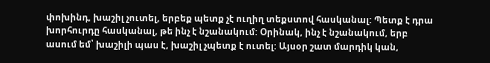փոխինդ, խաշիլ չուտել, երբեք պետք չէ ուղիղ տեքստով հասկանալ: Պետք է դրա խորհուրդը հասկանալ, թե ինչ է նշանակում: Օրինակ, ինչ է նշանակում, երբ ասում եմ՝ խաշիլի պաս է, խաշիլ չպետք է ուտել: Այսօր շատ մարդիկ կան,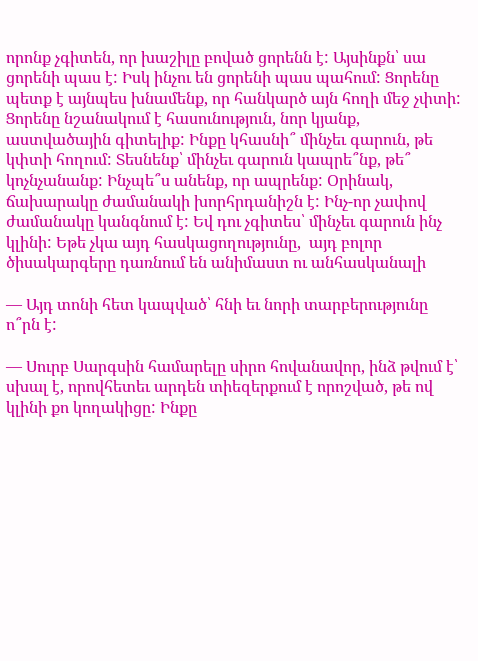որոնք չգիտեն, որ խաշիլը բոված ցորենն է: Այսինքն՝ սա ցորենի պաս է: Իսկ ինչու են ցորենի պաս պահում: Ցորենը պետք է այնպես խնամենք, որ հանկարծ այն հողի մեջ չփտի: Ցորենը նշանակում է հասունություն, նոր կյանք, աստվածային գիտելիք: Ինքը կհասնի՞ մինչեւ գարուն, թե կփտի հողում: Տեսնենք՝ մինչեւ գարուն կապրե՞նք, թե՞ կոչնչանանք: Ինչպե՞ս անենք, որ ապրենք: Օրինակ, ճախարակը ժամանակի խորհրդանիշն է: Ինչ-որ չափով ժամանակը կանգնում է: Եվ դու չգիտես՝ մինչեւ գարուն ինչ կլինի: Եթե չկա այդ հասկացողությունը,  այդ բոլոր ծիսակարգերը դառնում են անիմաստ ու անհասկանալի

— Այդ տոնի հետ կապված՝ հնի եւ նորի տարբերությունը ո՞րն է:

— Սուրբ Սարգսին համարելը սիրո հովանավոր, ինձ թվում է՝ սխալ է, որովհետեւ արդեն տիեզերքում է որոշված, թե ով կլինի քո կողակիցը: Ինքը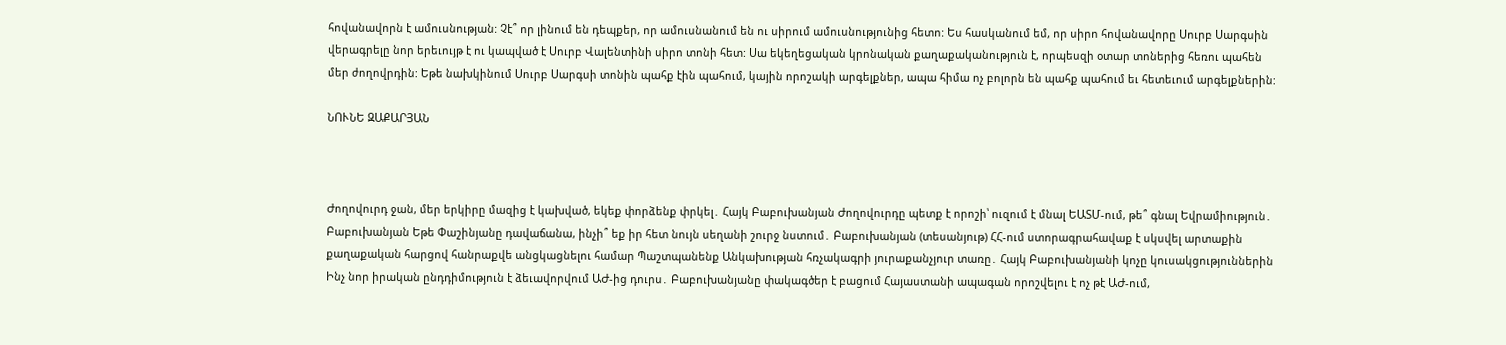հովանավորն է ամուսնության: Չէ՞ որ լինում են դեպքեր, որ ամուսնանում են ու սիրում ամուսնությունից հետո: Ես հասկանում եմ, որ սիրո հովանավորը Սուրբ Սարգսին վերագրելը նոր երեւույթ է ու կապված է Սուրբ Վալենտինի սիրո տոնի հետ: Սա եկեղեցական կրոնական քաղաքականություն է, որպեսզի օտար տոներից հեռու պահեն մեր ժողովրդին: Եթե նախկինում Սուրբ Սարգսի տոնին պահք էին պահում, կային որոշակի արգելքներ, ապա հիմա ոչ բոլորն են պահք պահում եւ հետեւում արգելքներին:

ՆՈՒՆԵ ԶԱՔԱՐՅԱՆ



Ժողովուրդ ջան, մեր երկիրը մազից է կախված, եկեք փորձենք փրկել․ Հայկ Բաբուխանյան Ժողովուրդը պետք է որոշի՝ ուզում է մնալ ԵԱՏՄ-ում, թե՞ գնալ Եվրամիություն․ Բաբուխանյան Եթե Փաշինյանը դավաճանա, ինչի՞ եք իր հետ նույն սեղանի շուրջ նստում․ Բաբուխանյան (տեսանյութ) ՀՀ-ում ստորագրահավաք է սկսվել արտաքին քաղաքական հարցով հանրաքվե անցկացնելու համար Պաշտպանենք Անկախության հռչակագրի յուրաքանչյուր տառը․ Հայկ Բաբուխանյանի կոչը կուսակցություններին Ինչ նոր իրական ընդդիմություն է ձեւավորվում ԱԺ-ից դուրս․ Բաբուխանյանը փակագծեր է բացում Հայաստանի ապագան որոշվելու է ոչ թէ ԱԺ-ում,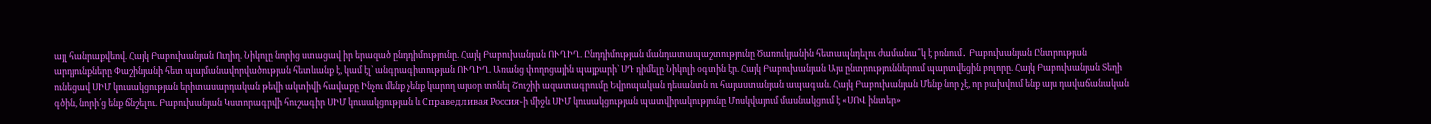այլ հանրաքվեով. Հայկ Բաբուխանյան Ուղիղ. Նիկոլը նորից ստացավ իր երազած ընդդիմությունը. Հայկ Բաբուխանյան ՈՒՂԻՂ. Ընդդիմության մանդատապաշտությունը Ծառուկյանին հետապնդելու ժամանա՞կ է բռնում․ Բաբուխանյան Ընտրության արդյունքները Փաշինյանի հետ պայմանավորվածության հետևանք է, կամ էլ՝ անգրագիտության ՈՒՂԻՂ. Առանց փողոցային պայքարի` ՍԴ դիմելը Նիկոլի օգտին էր. Հայկ Բաբուխանյան Այս ընտրություններում պարտվեցին բոլորը. Հայկ Բաբուխանյան Տեղի ունեցավ ՍԻՄ կուսակցության երիտասարդական թեվի ակտիվի հավաքը Ինչու մենք չենք կարող այսօր տոնել Շուշիի ազատագրումը Եվրոպական դեսանտն ու հայաստանյան ապագան. Հայկ Բաբուխանյան Մենք նոր չէ, որ բախվում ենք այս դավաճանական գծին, նորի՛ց ենք ճնշելու. Բաբուխանյան Կստորագրվի հուշագիր ՍԻՄ կուսակցության և Справедливая Россия֊ի միջև ՍԻՄ կուսակցության պատվիրակությունը Մոսկվայում մասնակցում է «ՍՈՎ ինտեր»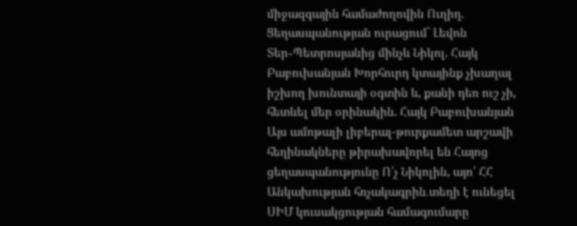միջազգային համաժողովին Ուղիղ. Ցեղասպանության ուրացում` Լեվոն Տեր֊Պետրոսյանից մինչև Նիկոլ. Հայկ Բաբուխանյան Խորհուրդ կտայինք չխաղալ իշխող խունտայի օգտին և, քանի դեռ ուշ չի, հետևել մեր օրինակին. Հայկ Բաբուխանյան Այս ամոթալի լիբերալ-թուրքամետ արշավի հեղինակները թիրախավորել են Հայոց ցեղասպանությունը Ո՛չ Նիկոլին, այո՛ ՀՀ Անկախության հռչակագրին․տեղի է ունեցել ՍԻՄ կուսակցության համագումարը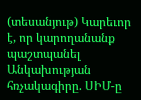(տեսանյութ) Կարեւոր է, որ կարողանանք պաշտպանել Անկախության հռչակագիրը. ՍԻՄ-ը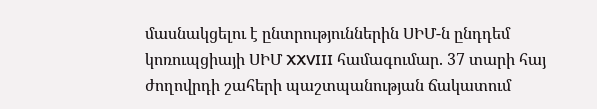մասնակցելու է ընտրություններին ՍԻՄ-ն ընդդեմ կոռուպցիայի ՍԻՄ XXVIII համագումար. 37 տարի հայ ժողովրդի շահերի պաշտպանության ճակատում